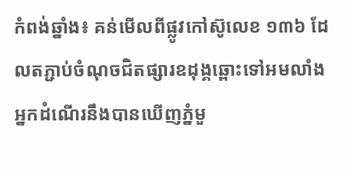កំពង់ឆ្នាំង៖ គន់មើលពីផ្លូវកៅស៊ូលេខ ១៣៦ ដែលតភ្ជាប់ចំណុចជិតផ្សារឧដុង្គឆ្ពោះទៅអមលាំង អ្នកដំណើរនឹងបានឃើញភ្នំមួ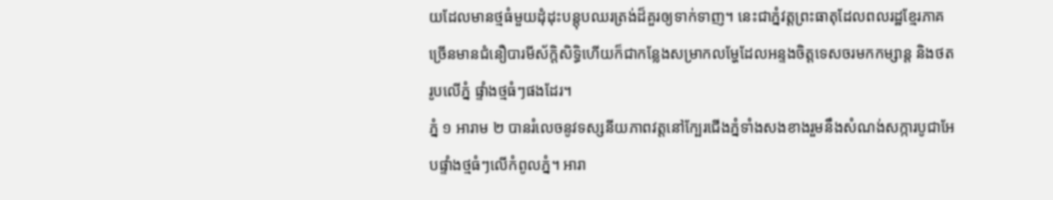យដែលមានថ្មធំមួយដុំដុះបន្ដុបឈរត្រង់ដ៏គួរឲ្យទាក់ទាញ។ នេះជាភ្នំវត្ដព្រះធាតុដែលពលរដ្ឋខ្មែរភាគច្រើនមានជំនឿបារមីស័ក្ដិសិទ្ធិហើយក៏ជាកន្លែងសម្រាកលម្ហែដែលអន្ទងចិត្ដទេសចរមកកម្សាន្ដ និងថតរូបលើភ្នំ ផ្ទាំងថ្មធំៗផងដែរ។
ភ្នំ ១ អារាម ២ បានរំលេចនូវទស្សនីយភាពវត្ដនៅក្បែរជើងភ្នំទាំងសងខាងរួមនឹងសំណង់សក្ការបូជាអែបផ្ទាំងថ្មធំៗលើកំពូលភ្នំ។ អារា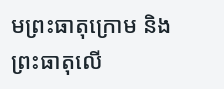មព្រះធាតុក្រោម និងព្រះធាតុលើ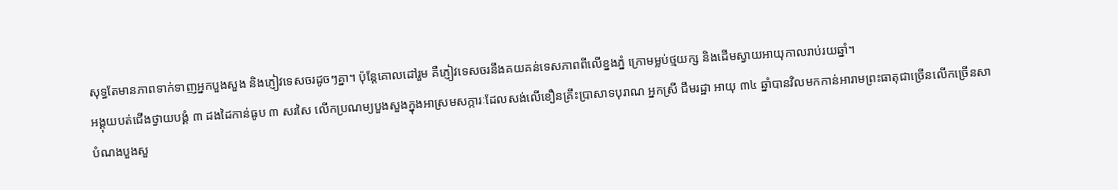សុទ្ធតែមានភាពទាក់ទាញអ្នកបួងសួង និងភ្ញៀវទេសចរដូចៗគ្នា។ ប៉ុន្ដែគោលដៅរួម គឺភ្ញៀវទេសចរនឹងគយគន់ទេសភាពពីលើខ្នងភ្នំ ក្រោមម្លប់ថ្មយក្ស និងដើមស្វាយអាយុកាលរាប់រយឆ្នាំ។
អង្គុយបត់ជើងថ្វាយបង្គំ ៣ ដងដៃកាន់ធូប ៣ សរសៃ លើកប្រណម្យបួងសួងក្នុងអាស្រមសក្ការៈដែលសង់លើខឿនគ្រឹះប្រាសាទបុរាណ អ្នកស្រី ជឹមរដ្ឋា អាយុ ៣៤ ឆ្នាំបានវិលមកកាន់អារាមព្រះធាតុជាច្រើនលើកច្រើនសា បំណងបួងសួ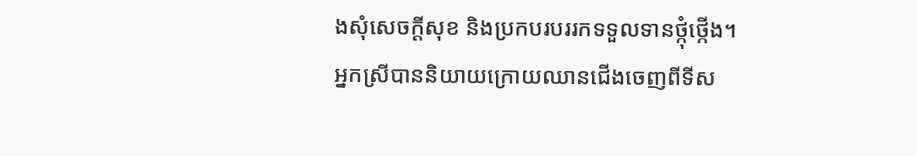ងសុំសេចក្ដីសុខ និងប្រកបរបររកទទួលទានថ្កុំថ្កើង។
អ្នកស្រីបាននិយាយក្រោយឈានជើងចេញពីទីស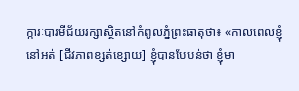ក្ការៈបារមីជ័យរក្សាស្ថិតនៅកំពូលភ្នំព្រះធាតុថា៖ «កាលពេលខ្ញុំនៅអត់ [ជីវភាពខ្សត់ខ្សោយ] ខ្ញុំបានបែបន់ថា ខ្ញុំមា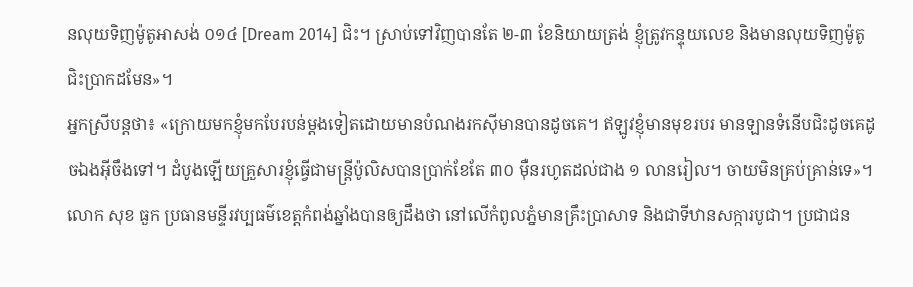នលុយទិញម៉ូតូអាសង់ ០១៤ [Dream 2014] ជិះ។ ស្រាប់ទៅវិញបានតែ ២-៣ ខែនិយាយត្រង់ ខ្ញុំត្រូវកន្ទុយលេខ និងមានលុយទិញម៉ូតូជិះប្រាកដមែន»។
អ្នកស្រីបន្ដថា៖ «ក្រោយមកខ្ញុំមកបែរបន់ម្ដងទៀតដោយមានបំណងរកស៊ីមានបានដូចគេ។ ឥឡូវខ្ញុំមានមុខរបរ មានឡានទំនើបជិះដូចគេដូចឯងអ៊ីចឹងទៅ។ ដំបូងឡើយគ្រួសារខ្ញុំធ្វើជាមន្ដ្រីប៉ូលិសបានប្រាក់ខែតែ ៣០ ម៉ឺនរហូតដល់ជាង ១ លានរៀល។ ចាយមិនគ្រប់គ្រាន់ទេ»។
លោក សុខ ធួក ប្រធានមន្ទីរវប្បធម៌ខេត្ដកំពង់ឆ្នាំងបានឲ្យដឹងថា នៅលើកំពូលភ្នំមានគ្រឹះប្រាសាទ និងជាទីឋានសក្ការបូជា។ ប្រជាជន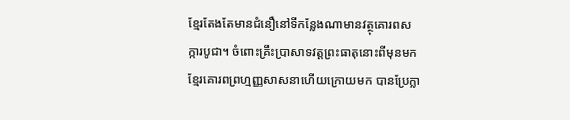ខ្មែរតែងតែមានជំនឿនៅទីកន្លែងណាមានវត្ថុគោរពសក្ការបូជា។ ចំពោះគ្រឹះប្រាសាទវត្ដព្រះធាតុនោះពីមុនមក ខ្មែរគោរពព្រហ្មញ្ញសាសនាហើយក្រោយមក បានប្រែក្លា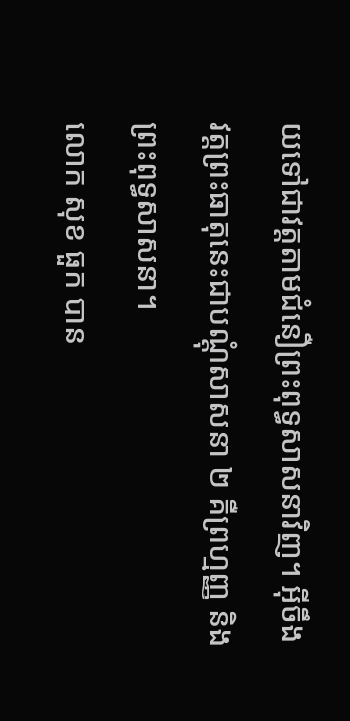យទៅជាវត្ដតាមជំនឿព្រះពុទ្ធសាសនាវិញ។ អ៊ីចឹងវត្ដព្រះធាតុនេះជាបណ្ដុំសាសនា ២ គឺព្រហ្មញ្ញ និងព្រះពុទ្ធសាសនា។
លោក សុខ ធួក បាន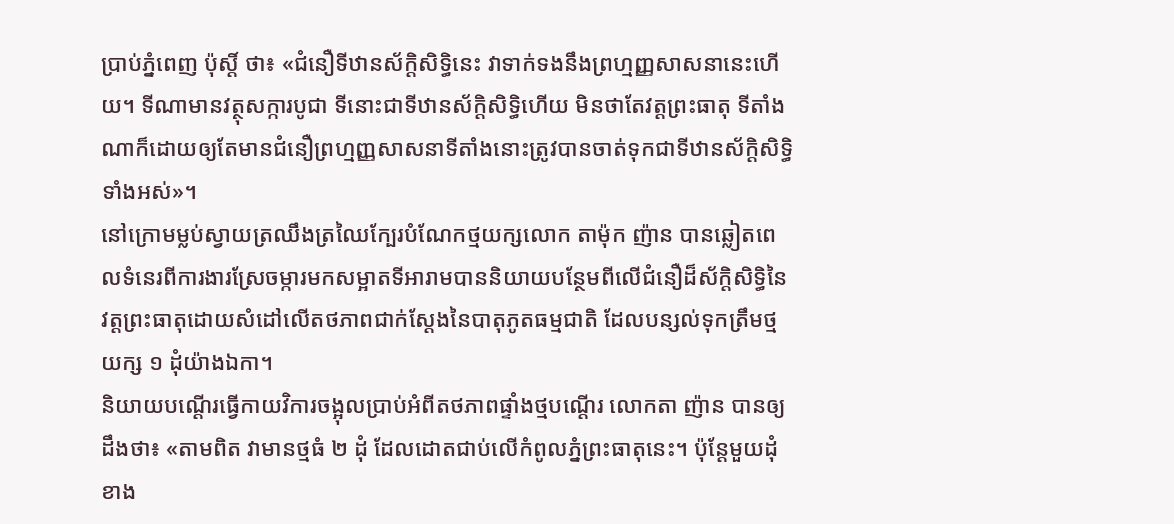ប្រាប់ភ្នំពេញ ប៉ុស្ដិ៍ ថា៖ «ជំនឿទីឋានស័ក្ដិសិទ្ធិនេះ វាទាក់ទងនឹងព្រហ្មញ្ញសាសនានេះហើយ។ ទីណាមានវត្ថុសក្ការបូជា ទីនោះជាទីឋានស័ក្ដិសិទ្ធិហើយ មិនថាតែវត្ដព្រះធាតុ ទីតាំងណាក៏ដោយឲ្យតែមានជំនឿព្រហ្មញ្ញសាសនាទីតាំងនោះត្រូវបានចាត់ទុកជាទីឋានស័ក្ដិសិទ្ធិទាំងអស់»។
នៅក្រោមម្លប់ស្វាយត្រឈឹងត្រឈៃក្បែរបំណែកថ្មយក្សលោក តាម៉ុក ញ៉ាន បានឆ្លៀតពេលទំនេរពីការងារស្រែចម្ការមកសម្អាតទីអារាមបាននិយាយបន្ថែមពីលើជំនឿដ៏ស័ក្ដិសិទ្ធិនៃវត្ដព្រះធាតុដោយសំដៅលើតថភាពជាក់ស្ដែងនៃបាតុភូតធម្មជាតិ ដែលបន្សល់ទុកត្រឹមថ្មយក្ស ១ ដុំយ៉ាងឯកា។
និយាយបណ្ដើរធ្វើកាយវិការចង្អុលប្រាប់អំពីតថភាពផ្ទាំងថ្មបណ្ដើរ លោកតា ញ៉ាន បានឲ្យដឹងថា៖ «តាមពិត វាមានថ្មធំ ២ ដុំ ដែលដោតជាប់លើកំពូលភ្នំព្រះធាតុនេះ។ ប៉ុន្ដែមួយដុំខាង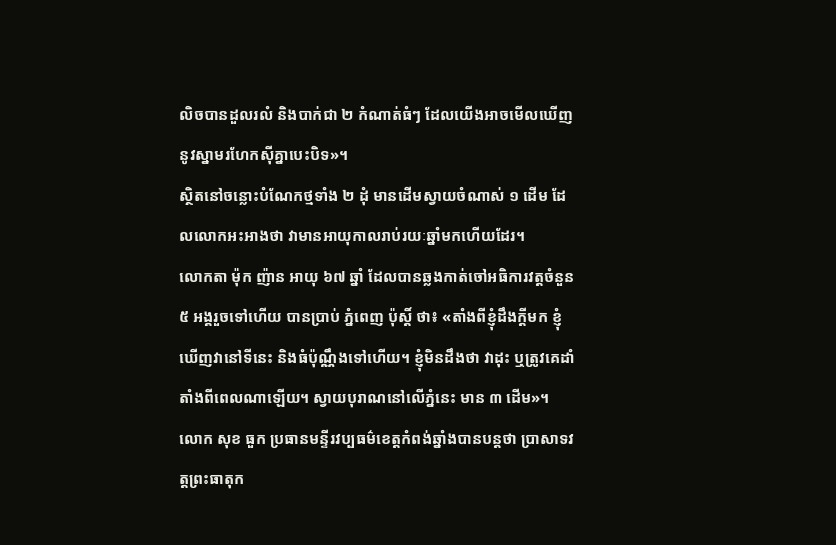លិចបានដួលរលំ និងបាក់ជា ២ កំណាត់ធំៗ ដែលយើងអាចមើលឃើញនូវស្នាមរហែកស៊ីគ្នាបេះបិទ»។
ស្ថិតនៅចន្លោះបំណែកថ្មទាំង ២ ដុំ មានដើមស្វាយចំណាស់ ១ ដើម ដែលលោកអះអាងថា វាមានអាយុកាលរាប់រយៈឆ្នាំមកហើយដែរ។
លោកតា ម៉ុក ញ៉ាន អាយុ ៦៧ ឆ្នាំ ដែលបានឆ្លងកាត់ចៅអធិការវត្ដចំនួន ៥ អង្គរួចទៅហើយ បានប្រាប់ ភ្នំពេញ ប៉ុស្ដិ៍ ថា៖ «តាំងពីខ្ញុំដឹងក្ដីមក ខ្ញុំឃើញវានៅទីនេះ និងធំប៉ុណ្ណឹងទៅហើយ។ ខ្ញុំមិនដឹងថា វាដុះ ឬត្រូវគេដាំតាំងពីពេលណាឡើយ។ ស្វាយបុរាណនៅលើភ្នំនេះ មាន ៣ ដើម»។
លោក សុខ ធួក ប្រធានមន្ទីរវប្បធម៌ខេត្ដកំពង់ឆ្នាំងបានបន្ដថា ប្រាសាទវត្ដព្រះធាតុក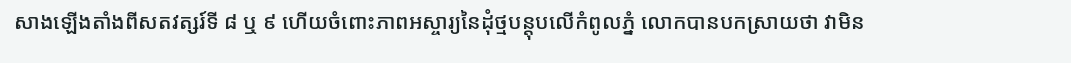សាងឡើងតាំងពីសតវត្សរ៍ទី ៨ ឬ ៩ ហើយចំពោះភាពអស្ចារ្យនៃដុំថ្មបន្ដុបលើកំពូលភ្នំ លោកបានបកស្រាយថា វាមិន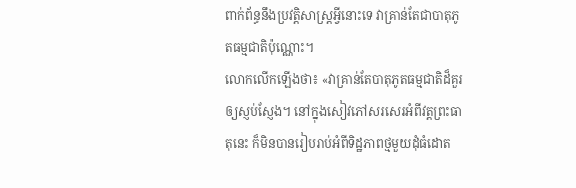ពាក់ព័ន្ធនឹងប្រវត្ដិសាស្ដ្រអ្វីនោះទេ វាគ្រាន់តែជាបាតុភូតធម្មជាតិប៉ុណ្ណោះ។
លោកលើកឡើងថា៖ «វាគ្រាន់តែបាតុភូតធម្មជាតិដ៏គួរឲ្យស្ញប់ស្ញែង។ នៅក្នុងសៀវភៅសរសេរអំពីវត្ដព្រះធាតុនេះ ក៏មិនបានរៀបរាប់អំពីទិដ្ឋភាពថ្មមួយដុំធំដោត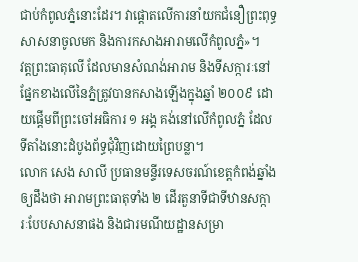ជាប់កំពូលភ្នំនោះដែរ។ វាផ្ដោតលើការនាំយកជំនឿព្រះពុទ្ធសាសនាចូលមក និងការកសាងអារាមលើកំពូលភ្នំ»។
វត្ដព្រះធាតុលើ ដែលមានសំណង់អារាម និងទីសក្ការៈនៅផ្នែកខាងលើនៃភ្នំត្រូវបានកសាងឡើងក្នុងឆ្នាំ ២០០៩ ដោយផ្ដើមពីព្រះចៅអធិការ ១ អង្គ គង់នៅលើកំពូលភ្នំ ដែលទីតាំងនោះដំបូងព័ទ្ធជុំវិញដោយព្រៃបន្លា។
លោក សេង សាលី ប្រធានមន្ទីរទេសចរណ៍ខេត្ដកំពង់ឆ្នាំងឲ្យដឹងថា អារាមព្រះធាតុទាំង ២ ដើរតួនាទីជាទីឋានសក្ការៈបែបសាសនាផង និងជារមណីយដ្ឋានសម្រា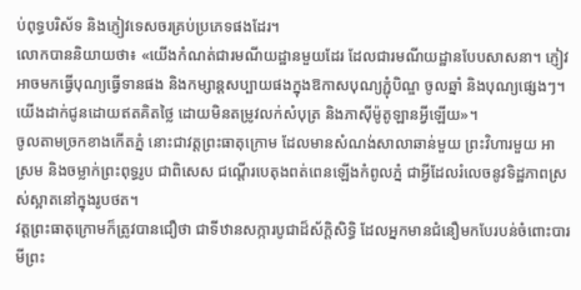ប់ពុទ្ធបរិស័ទ និងភ្ញៀវទេសចរគ្រប់ប្រភេទផងដែរ។
លោកបាននិយាយថា៖ «យើងកំណត់ជារមណីយដ្ឋានមួយដែរ ដែលជារមណីយដ្ឋានបែបសាសនា។ ភ្ញៀវអាចមកធ្វើបុណ្យធ្វើទានផង និងកម្សាន្ដសប្បាយផងក្នុងឱកាសបុណ្យភ្ជុំបិណ្ឌ ចូលឆ្នាំ និងបុណ្យផ្សេងៗ។ យើងដាក់ជូនដោយឥតគិតថ្លៃ ដោយមិនតម្រូវលក់សំបុត្រ និងភាស៊ីម៉ូតូឡានអ្វីឡើយ»។
ចូលតាមច្រកខាងកើតភ្នំ នោះជាវត្ដព្រះធាតុក្រោម ដែលមានសំណង់សាលាឆាន់មួយ ព្រះវិហារមួយ អាស្រម និងចម្លាក់ព្រះពុទ្ធរូប ជាពិសេស ជណ្ដើរបេតុងពត់ពេនឡើងកំពូលភ្នំ ជាអ្វីដែលរំលេចនូវទិដ្ឋភាពស្រស់ស្អាតនៅក្នុងរូបថត។
វត្ដព្រះធាតុក្រោមក៏ត្រូវបានជឿថា ជាទីឋានសក្ការបូជាដ៏ស័ក្ដិសិទ្ធិ ដែលអ្នកមានជំនឿមកបែរបន់ចំពោះបារមីព្រះ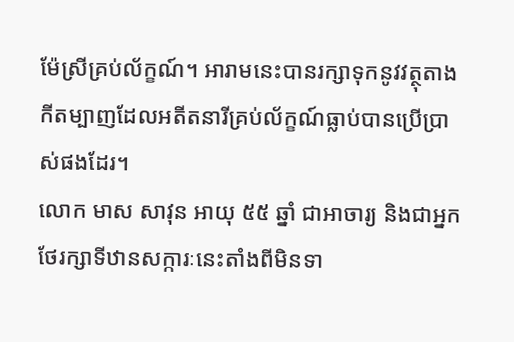ម៉ែស្រីគ្រប់ល័ក្ខណ៍។ អារាមនេះបានរក្សាទុកនូវវត្ថុតាងកីតម្បាញដែលអតីតនារីគ្រប់ល័ក្ខណ៍ធ្លាប់បានប្រើប្រាស់ផងដែរ។
លោក មាស សាវុន អាយុ ៥៥ ឆ្នាំ ជាអាចារ្យ និងជាអ្នកថែរក្សាទីឋានសក្ការៈនេះតាំងពីមិនទា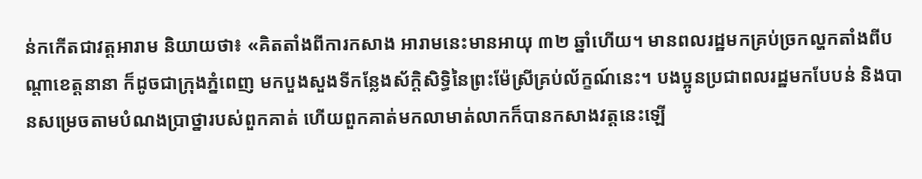ន់កកើតជាវត្ដអារាម និយាយថា៖ «គិតតាំងពីការកសាង អារាមនេះមានអាយុ ៣២ ឆ្នាំហើយ។ មានពលរដ្ឋមកគ្រប់ច្រកល្ហកតាំងពីបណ្ដាខេត្ដនានា ក៏ដូចជាក្រុងភ្នំពេញ មកបួងសួងទីកន្លែងស័ក្ដិសិទ្ធិនៃព្រះម៉ែស្រីគ្រប់ល័ក្ខណ៍នេះ។ បងប្អូនប្រជាពលរដ្ឋមកបែបន់ និងបានសម្រេចតាមបំណងប្រាថ្នារបស់ពួកគាត់ ហើយពួកគាត់មកលាមាត់លាកក៏បានកសាងវត្ដនេះឡើ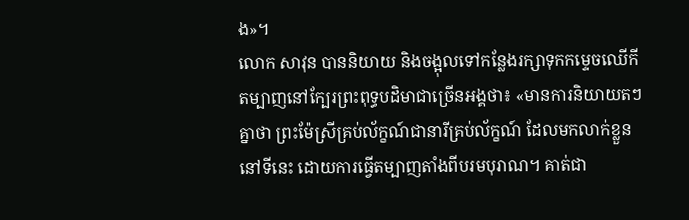ង»។
លោក សាវុន បាននិយាយ និងចង្អុលទៅកន្លែងរក្សាទុកកម្ទេចឈើកីតម្បាញនៅក្បែរព្រះពុទ្ធបដិមាជាច្រើនអង្គថា៖ «មានការនិយាយតៗគ្នាថា ព្រះម៉ែស្រីគ្រប់ល័ក្ខណ៍ជានារីគ្រប់ល័ក្ខណ៍ ដែលមកលាក់ខ្លួននៅទីនេះ ដោយការធ្វើតម្បាញតាំងពីបរមបុរាណ។ គាត់ជា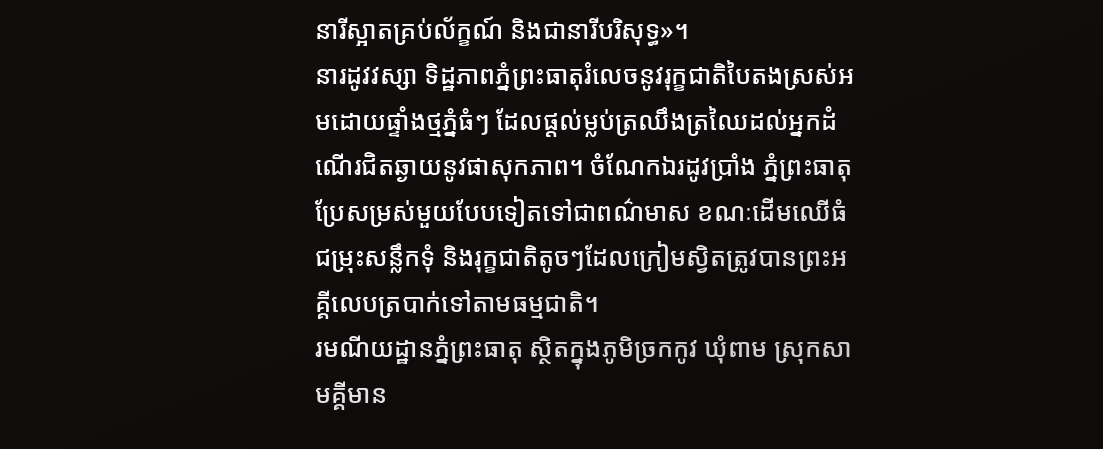នារីស្អាតគ្រប់ល័ក្ខណ៍ និងជានារីបរិសុទ្ធ»។
នារដូវវស្សា ទិដ្ឋភាពភ្នំព្រះធាតុរំលេចនូវរុក្ខជាតិបៃតងស្រស់អមដោយផ្ទាំងថ្មភ្នំធំៗ ដែលផ្ដល់ម្លប់ត្រឈឹងត្រឈៃដល់អ្នកដំណើរជិតឆ្ងាយនូវផាសុកភាព។ ចំណែកឯរដូវប្រាំង ភ្នំព្រះធាតុ ប្រែសម្រស់មួយបែបទៀតទៅជាពណ៌មាស ខណៈដើមឈើធំជម្រុះសន្លឹកទុំ និងរុក្ខជាតិតូចៗដែលក្រៀមស្វិតត្រូវបានព្រះអគ្គីលេបត្របាក់ទៅតាមធម្មជាតិ។
រមណីយដ្ឋានភ្នំព្រះធាតុ ស្ថិតក្នុងភូមិច្រកកូវ ឃុំពាម ស្រុកសាមគ្គីមាន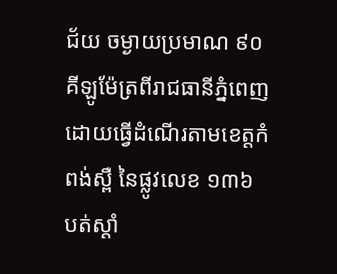ជ័យ ចម្ងាយប្រមាណ ៩០ គីឡូម៉ែត្រពីរាជធានីភ្នំពេញ ដោយធ្វើដំណើរតាមខេត្ដកំពង់ស្ពឺ នៃផ្លូវលេខ ១៣៦ បត់ស្ដាំ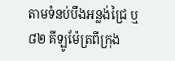តាមទំនប់បឹងអន្លង់ជ្រៃ ឬ ៨២ គីឡូម៉ែត្រពីក្រុង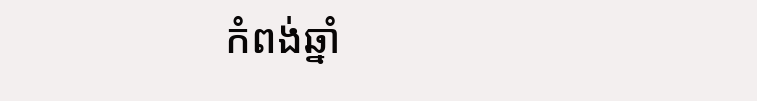កំពង់ឆ្នាំ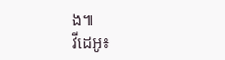ង៕
វីដេអូ៖